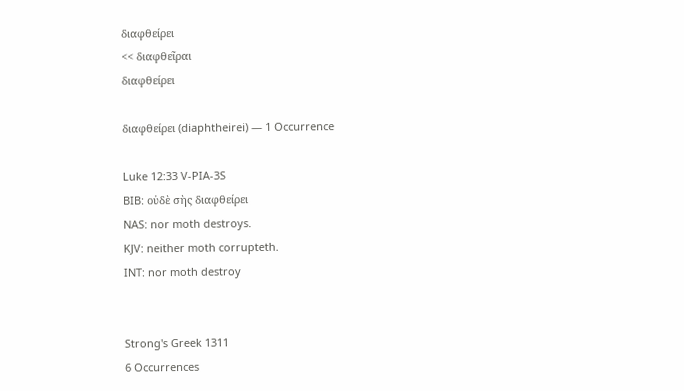διαφθείρει
<< διαφθεῖραι
διαφθείρει

διαφθείρει (diaphtheirei) — 1 Occurrence

Luke 12:33 V-PIA-3S
BIB: οὐδὲ σὴς διαφθείρει
NAS: nor moth destroys.
KJV: neither moth corrupteth.
INT: nor moth destroy


Strong's Greek 1311
6 Occurrences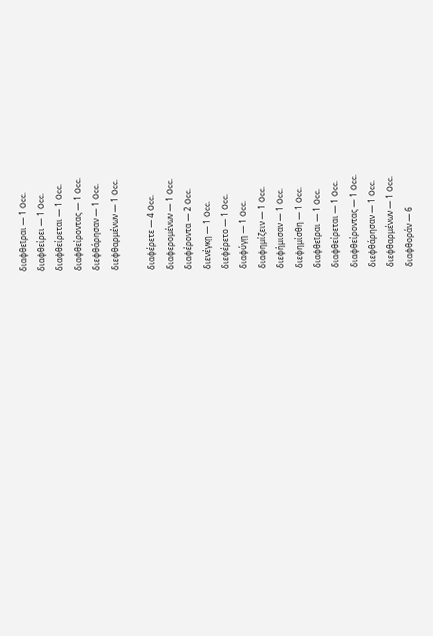διαφθεῖραι — 1 Occ.
διαφθείρει — 1 Occ.
διαφθείρεται — 1 Occ.
διαφθείροντας — 1 Occ.
διεφθάρησαν — 1 Occ.
διεφθαρμένων — 1 Occ.

διαφέρετε — 4 Occ.
διαφερομένων — 1 Occ.
διαφέροντα — 2 Occ.
διενέγκῃ — 1 Occ.
διεφέρετο — 1 Occ.
διαφύγῃ — 1 Occ.
διαφημίζειν — 1 Occ.
διεφήμισαν — 1 Occ.
διεφημίσθη — 1 Occ.
διαφθεῖραι — 1 Occ.
διαφθείρεται — 1 Occ.
διαφθείροντας — 1 Occ.
διεφθάρησαν — 1 Occ.
διεφθαρμένων — 1 Occ.
διαφθοράν — 6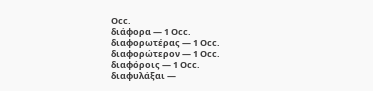Occ.
διάφορα — 1 Occ.
διαφορωτέρας — 1 Occ.
διαφορώτερον — 1 Occ.
διαφόροις — 1 Occ.
διαφυλάξαι —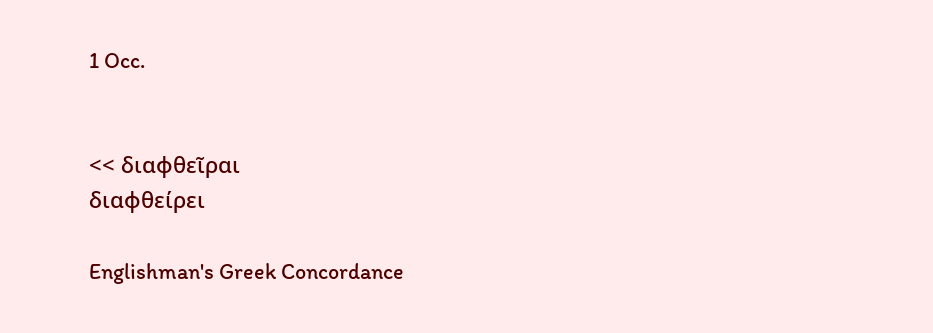1 Occ.


<< διαφθεῖραι
διαφθείρει

Englishman's Greek Concordance